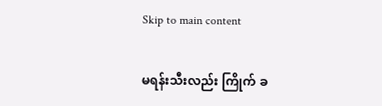Skip to main content

မရန်းသီးလည်း ကြိုက် ခ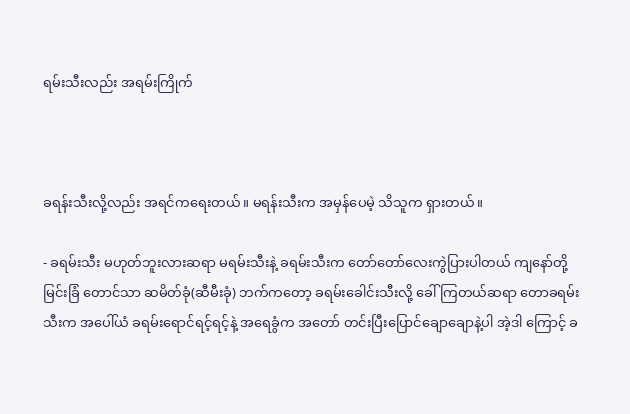ရမ်းသီးလည်း အရမ်းကြိုက်



ခရန်းသီးလို့လည်း အရင်ကရေးတယ်။ မရန်းသီးက အမှန်ပေမဲ့ သိသူက ရှားတယ်။

- ခရမ်းသီး မဟုတ်ဘူးလားဆရာ မရမ်းသီးနဲ့ ခရမ်းသီးက တော်တော်လေးကွဲပြားပါတယ် ကျနော်တို့ မြင်းခြံ တောင်သာ ဆမိတ်ခုံ(ဆီမီးခုံ) ဘက်ကတော့ ခရမ်းခေါင်းသီးလို့ ခေါ်ကြတယ်ဆရာ တောခရမ်းသီးက အပေါ်ယံ ခရမ်းရောင်ရင့်ရင့်နဲ့ အရေခွံက အတော် တင်းပြီးပြောင်ချောချောနဲ့ပါ အဲ့ဒါ ကြောင့် ခ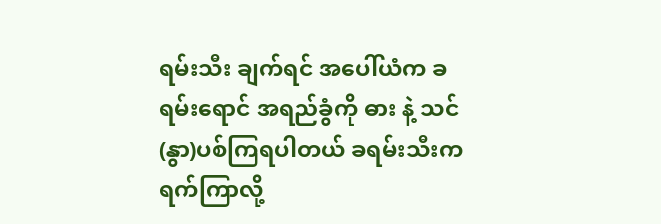ရမ်းသီး ချက်ရင် အပေါ်ယံက ခရမ်းရောင် အရည်ခွံကို ဓား နဲ့ သင်(နွာ)ပစ်ကြရပါတယ် ခရမ်းသီးက ရက်ကြာလို့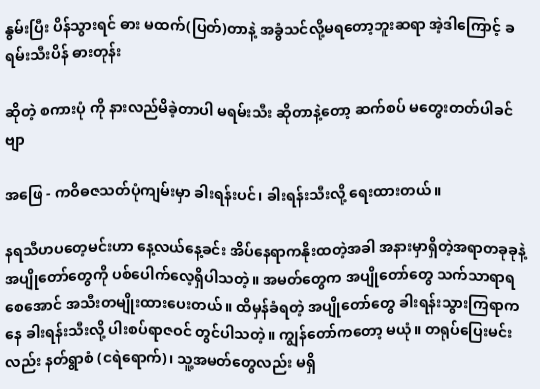နွမ်းပြီး ပိန်သွားရင် ဓား မထက်(ပြတ်)တာနဲ့ အခွံသင်လို့မရတော့ဘူးဆရာ အဲ့ဒါကြောင့် ခရမ်းသီးပိန် ဓားတုန်း

ဆိုတဲ့ စကားပုံ ကို နားလည်မိခဲ့တာပါ မရမ်းသီး ဆိုတာနဲ့တော့ ဆက်စပ် မတွေးတတ်ပါခင်ဗျာ

အဖြေ - ကဝိဓဇသတ်ပုံကျမ်းမှာ ခါးရန်းပင်၊ ခါးရန်းသီးလို့ ရေးထားတယ်။

နရသီဟပတေ့မင်းဟာ နေ့လယ်နေ့ခင်း အိပ်နေရာကနိုးထတဲ့အခါ အနားမှာရှိတဲ့အရာတခုခုနဲ့ အပျိုတော်တွေကို ပစ်ပေါက်လေ့ရှိပါသတဲ့။ အမတ်တွေက အပျိုတော်တွေ သက်သာရာရစေအောင် အသီးတမျိုးထားပေးတယ်။ ထိမှန်ခံရတဲ့ အပျိုတော်တွေ ခါးရန်းသွားကြရာကနေ ခါးရန်းသီးလို့ ပါးစပ်ရာဇဝင် တွင်ပါသတဲ့။ ကျွန်တော်ကတော့ မယုံ။ တရုပ်ပြေးမင်းလည်း နတ်ရွာစံ (ငရဲရောက်)၊ သူ့အမတ်တွေလည်း မရှိ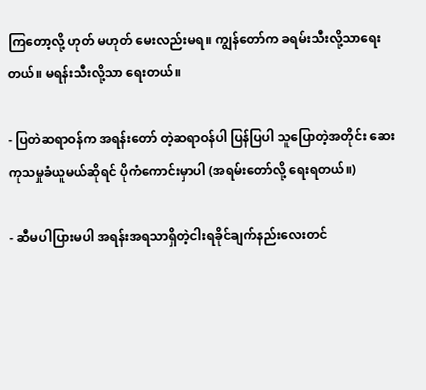ကြတော့လို့ ဟုတ် မဟုတ် မေးလည်းမရ။ ကျွန်တော်က ခရမ်းသီးလို့သာရေးတယ်။ မရန်းသီးလို့သာ ရေးတယ်။

- ပြတဲဆရာဝန်က အရန်းတော် တဲ့ဆရာဝန်ပါ ပြန်ပြပါ သူပြောတဲ့အတိုင်း ဆေးကုသမှုခံယူမယ်ဆိုရင် ပိုကံကောင်းမှာပါ (အရမ်းတော်လို့ ရေးရတယ်။)

- ဆီမပါပြားမပါ အရန်းအရသာရှိတဲ့ငါးရခိုင်ချက်နည်းလေးတင်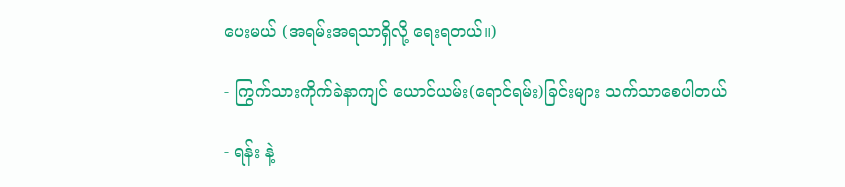ပေးမယ် (အရမ်းအရသာရှိလို့ ရေးရတယ်။)

- ကြွက်သားကိုက်ခဲနာကျင် ယောင်ယမ်း(ရောင်ရမ်း)ခြင်းများ သက်သာစေပါတယ်

- ရန်း နဲ့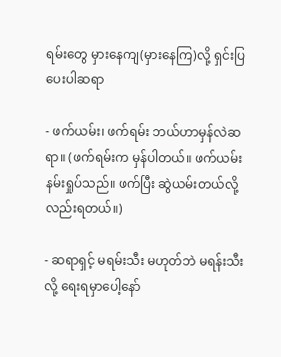ရမ်းတွေ မှားနေကျ(မှားနေကြ)လို့ ရှင်းပြပေးပါဆရာ

- ဖက်ယမ်း၊ ဖက်ရမ်း ဘယ်ဟာမှန်လဲဆရာ။ (ဖက်ရမ်းက မှန်ပါတယ်။ ဖက်ယမ်း နမ်းရှုပ်သည်။ ဖက်ပြီး ဆွဲယမ်းတယ်လို့လည်းရတယ်။)

- ဆရာရှင့် မရမ်းသီး မဟုတ်ဘဲ မရန်းသီးလို့ ရေးရမှာပေါ့နော်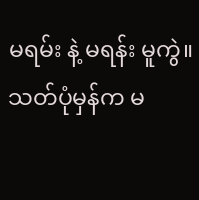မရမ်း နဲ့ မရန်း မူကွဲ။ သတ်ပုံမှန်က မ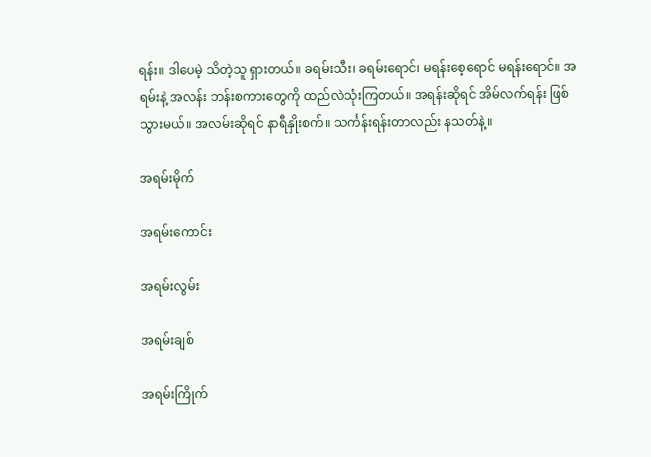ရန်း။ ဒါပေမဲ့ သိတဲ့သူ ရှားတယ်။ ခရမ်းသီး၊ ခရမ်းရောင်၊ မရန်းစေ့ရောင် မရန်းရောင်။ အရမ်းနဲ့ အလန်း ဘန်းစကားတွေကို ထည်လဲသုံးကြတယ်။ အရန်းဆိုရင် အိမ်လက်ရန်း ဖြစ်သွားမယ်။ အလမ်းဆိုရင် နာရီနှိုးစက်။ သင်္ကန်းရန်းတာလည်း နသတ်နဲ့။

အရမ်းမိုက်

အရမ်းကောင်း

အရမ်းလွမ်း

အရမ်းချစ်

အရမ်းကြိုက်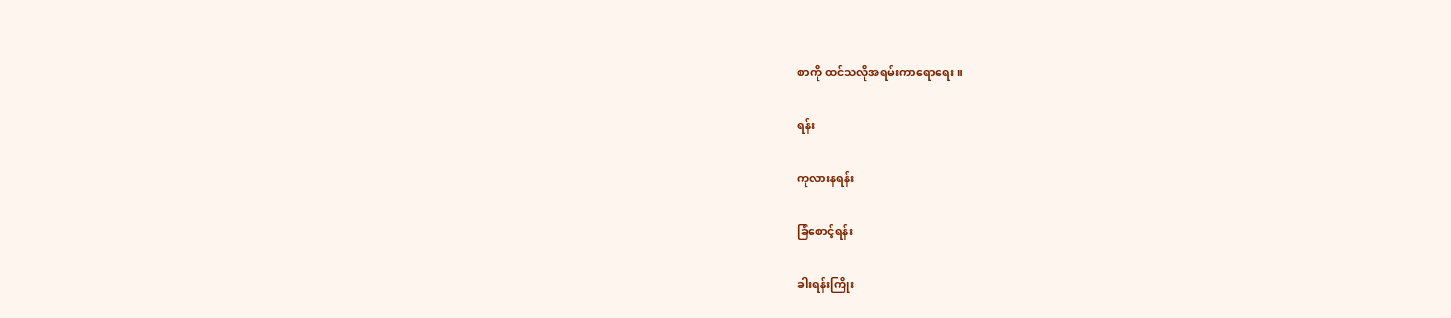စာကို ထင်သလိုအရမ်းကာရောရေး။

ရန်း

ကုလားနရန်း

ခြံစောင့်ရန်း

ခါးရန်းကြိုး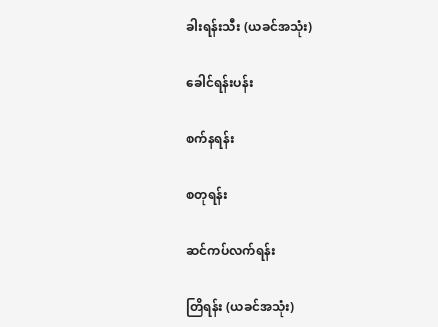ခါးရန်းသီး (ယခင်အသုံး)

ခေါင်ရန်းပန်း

စက်နရန်း

စတုရန်း

ဆင်ကပ်လက်ရန်း

တြိရန်း (ယခင်အသုံး)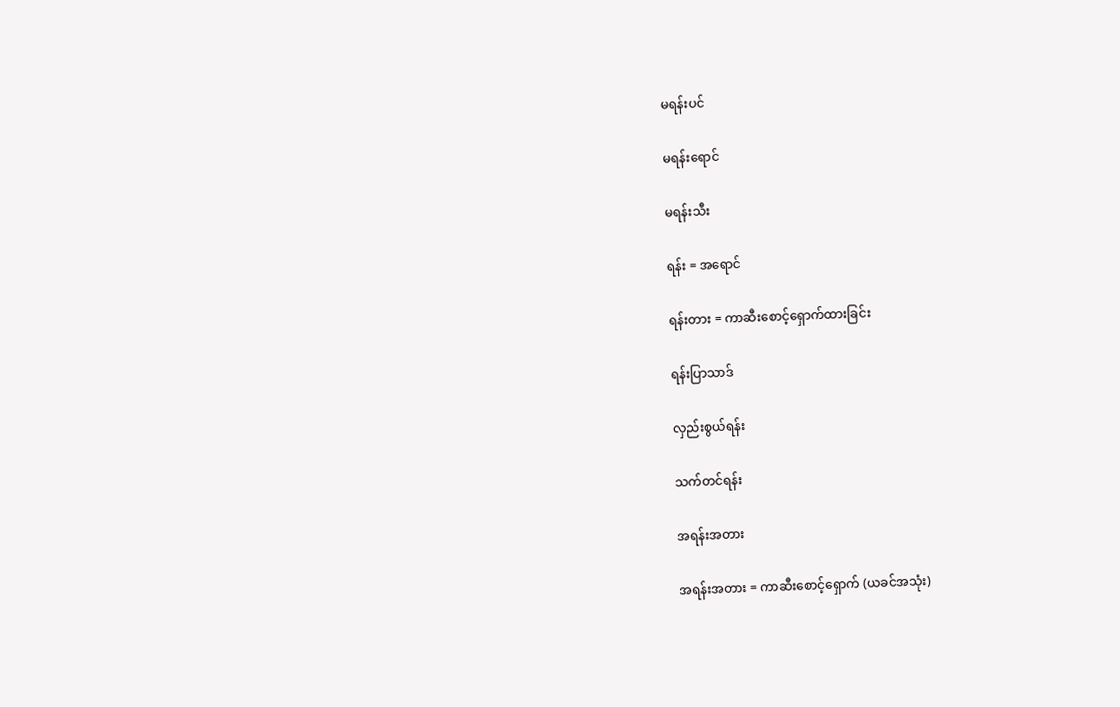မရန်းပင်

မရန်းရောင်

မရန်းသီး

ရန်း = အရောင်

ရန်းတား = ကာဆီးစောင့်ရှောက်ထားခြင်း

ရန်းပြာသာဒ်

လှည်းစွယ်ရန်း

သက်တင်ရန်း

အရန်းအတား

အရန်းအတား = ကာဆီးစောင့်ရှောက် (ယခင်အသုံး)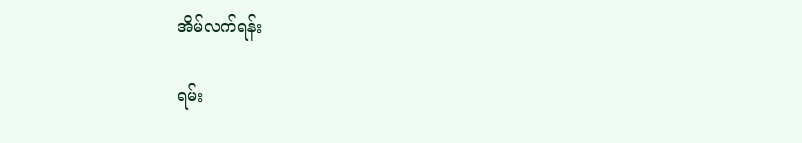အိမ်လက်ရန်း

ရမ်း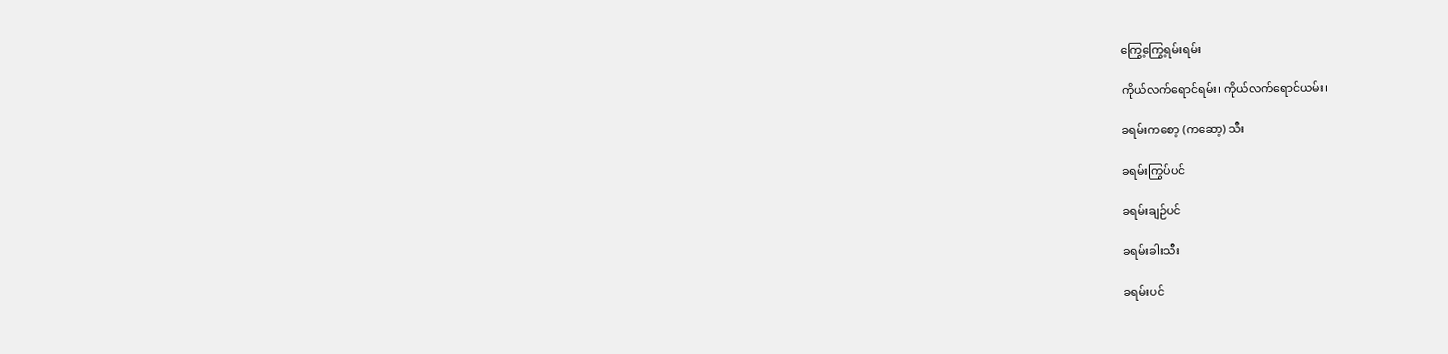ကြွေ့ကြွေ့ရမ်းရမ်း

ကိုယ်လက်ရောင်ရမ်း၊ ကိုယ်လက်ရောင်ယမ်း၊

ခရမ်းကစော့ (ကဆော့) သီး

ခရမ်းကြွပ်ပင်

ခရမ်းချဉ်ပင်

ခရမ်းခါးသီး

ခရမ်းပင်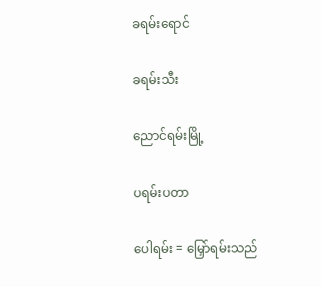ခရမ်းရောင်

ခရမ်းသီး

ညောင်ရမ်းမြို့

ပရမ်းပတာ

ပေါရမ်း = မြှော်ရမ်းသည်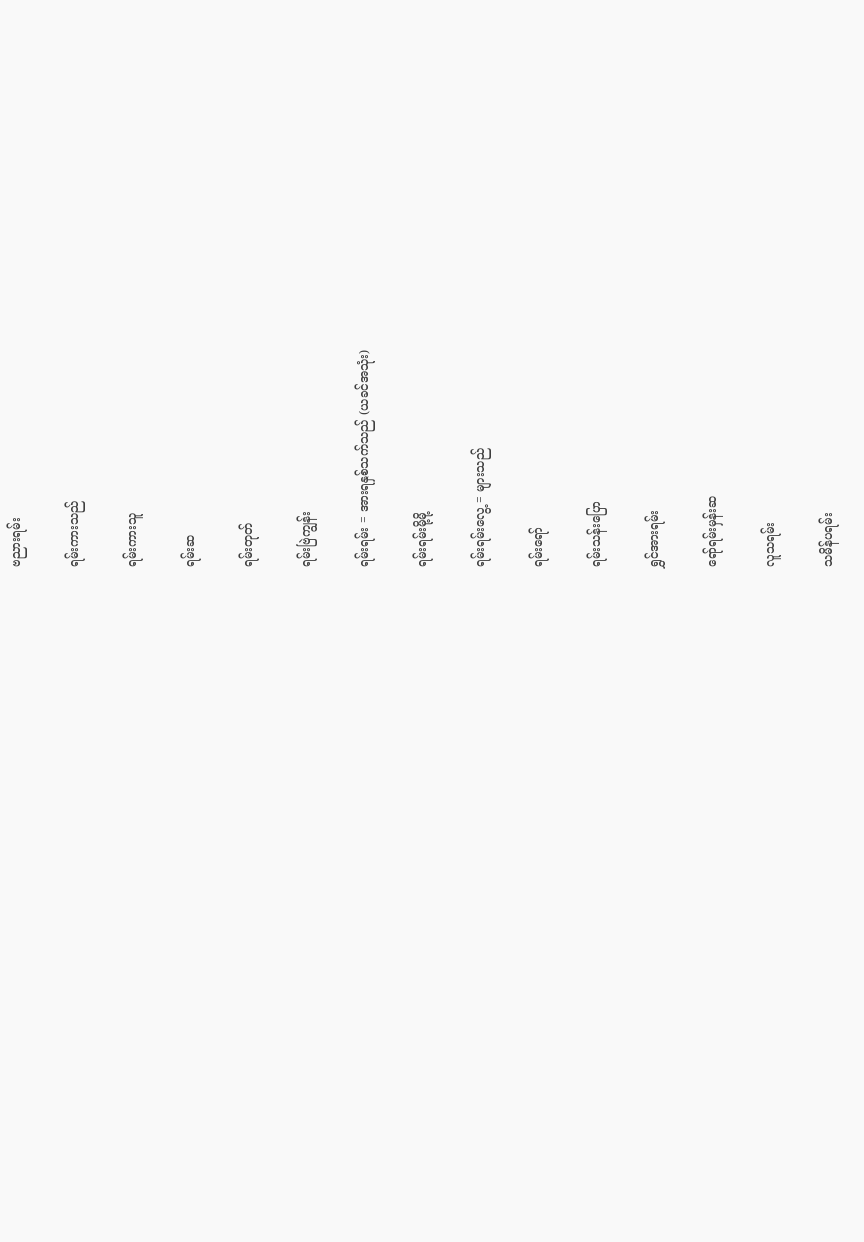ဗညားရမ်း

ရမ်းကားသည်

ရမ်းကားသူ

ရမ်းဆ

ရမ်းတုတ်

ရမ်းဗြဲကျွန်း

ရမ်းရမ်း = အားရနှစ်သက်သည် (ယခင်အသုံး)

ရမ်းရမ်းမို့မို့

ရမ်းရမ်းလွေ့ = များသည်

ရမ်းရော်

ရမ်းသန်းပြော

ရွှင်အားရမ်း

ရော်ရမ်းမှန်းဆ

လူသရမ်း

သမိန်ပရမ်း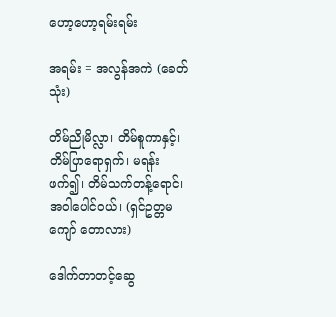ဟော့ဟော့ရမ်းရမ်း

အရမ်း = အလွန်အကဲ (ခေတ်သုံး)

တိမ်ညိုမိလ္လာ၊ တိမ်စူကာနှင့်၊ တိမ်ပြာရောရှက်၊ မရန်းဖက်၍၊ တိမ်သက်တန့်ရောင်၊ အဝါပေါင်ဝယ်၊ (ရှင်ဥတ္တမကျော် တောလား)

ဒေါက်တာတင့်ဆွေ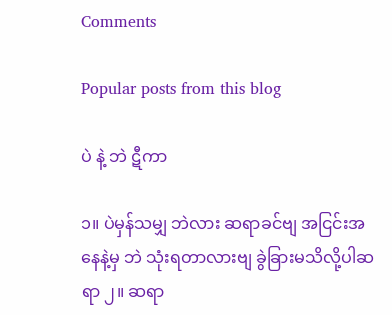Comments

Popular posts from this blog

ပဲ နဲ့ ဘဲ ဋီကာ

၁။ ပဲမှန်သမျှ ဘဲလား ဆရာခင်ဗျ အငြင်းအနေနဲ့မှ ဘဲ သုံးရတာလားဗျ ခွဲခြားမသိလို့ပါဆရာ ၂။ ဆရာ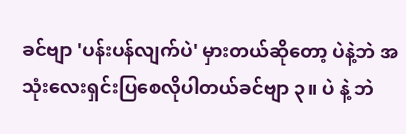ခင်ဗျာ 'ပန်းပန်လျက်ပဲ' မှားတယ်ဆိုတော့ ပဲနဲ့ဘဲ အသုံးလေးရှင်းပြစေလိုပါတယ်ခင်ဗျာ ၃။ ပဲ နဲ့ ဘဲ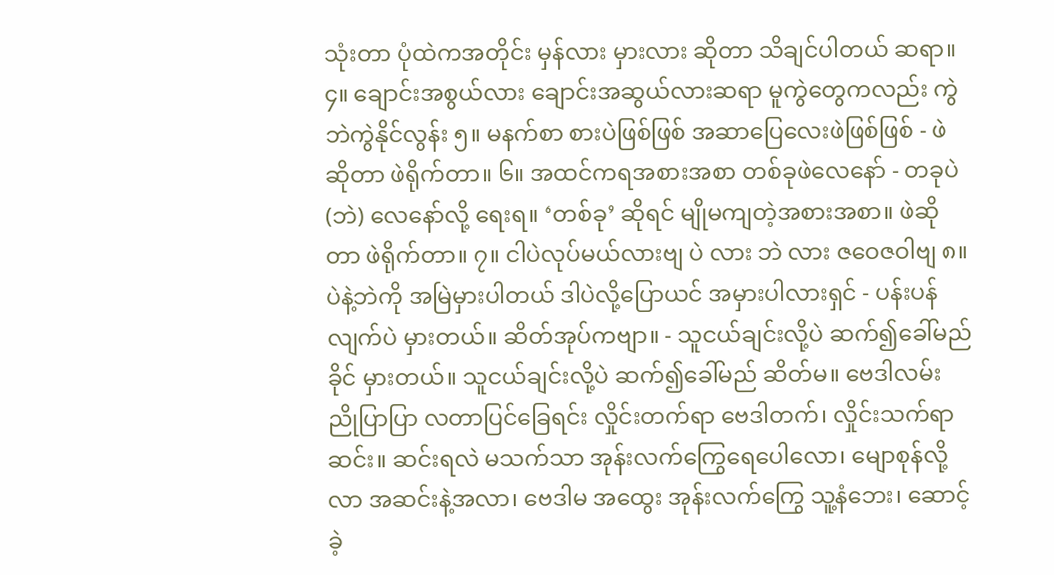သုံးတာ ပုံထဲကအတိုင်း မှန်လား မှားလား ဆိုတာ သိချင်ပါတယ် ဆရာ။ ၄။ ချောင်းအစွယ်လား ချောင်းအဆွယ်လားဆရာ မူကွဲတွေကလည်း ကွဲဘဲကွဲနိုင်လွန်း ၅။ မနက်စာ စားပဲဖြစ်ဖြစ် အဆာပြေလေးဖဲဖြစ်ဖြစ် - ဖဲဆိုတာ ဖဲရိုက်တာ။ ၆။ အထင်ကရအစားအစာ တစ်ခုဖဲလေနော် - တခုပဲ (ဘဲ) လေနော်လို့ ရေးရ။ ‘တစ်ခု’ ဆိုရင် မျိုမကျတဲ့အစားအစာ။ ဖဲဆိုတာ ဖဲရိုက်တာ။ ၇။ ငါပဲလုပ်မယ်လားဗျ ပဲ လား ဘဲ လား ဇဝေဇဝါဗျ ၈။ ပဲနဲ့ဘဲကို အမြဲမှားပါတယ် ဒါပဲလို့ပြောယင် အမှားပါလားရှင် - ပန်းပန်လျက်ပဲ မှားတယ်။ ဆိတ်အုပ်ကဗျာ။ - သူငယ်ချင်းလို့ပဲ ဆက်၍ခေါ်မည်ခိုင် မှားတယ်။ သူငယ်ချင်းလို့ပဲ ဆက်၍ခေါ်မည် ဆိတ်မ။ ဗေဒါလမ်း ညိုပြာပြာ လတာပြင်ခြေရင်း လှိုင်းတက်ရာ ဗေဒါတက်၊ လှိုင်းသက်ရာဆင်း။ ဆင်းရလဲ မသက်သာ အုန်းလက်ကြွေရေပေါလော၊ မျောစုန်လို့လာ အဆင်းနဲ့အလာ၊ ဗေဒါမ အထွေး အုန်းလက်ကြွေ သူ့နံဘေး၊ ဆောင့်ခဲ့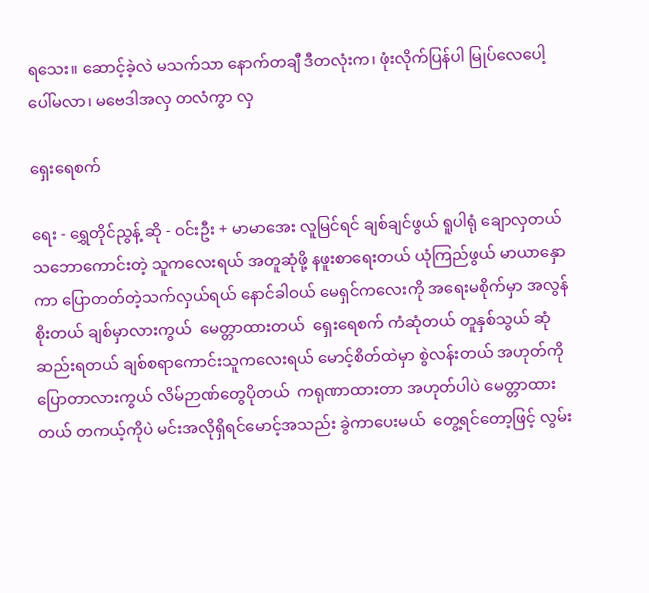ရသေး။ ဆောင့်ခဲ့လဲ မသက်သာ နောက်တချီ ဒီတလုံးက၊ ဖုံးလိုက်ပြန်ပါ မြုပ်လေပေါ့ ပေါ်မလာ၊ မဗေဒါအလှ တလံကွာ လှ

ရှေးရေစက်

ရေး - ရွှေတိုင်ညွန့် ဆို - ဝင်းဦး + မာမာအေး လူမြင်ရင် ချစ်ချင်ဖွယ် ရူပါရုံ ချောလှတယ် သဘောကောင်းတဲ့ သူကလေးရယ် အတူဆုံဖို့ နဖူးစာရေးတယ် ယုံကြည်ဖွယ် မာယာနှောကာ ပြောတတ်တဲ့သက်လှယ်ရယ် နောင်ခါဝယ် မေရှင်ကလေးကို အရေးမစိုက်မှာ အလွန်စိုးတယ် ချစ်မှာလားကွယ်  မေတ္တာထားတယ်  ရှေးရေစက် ကံဆုံတယ် တူနှစ်သွယ် ဆုံဆည်းရတယ် ချစ်စရာကောင်းသူကလေးရယ် မောင့်စိတ်ထဲမှာ စွဲလန်းတယ် အဟုတ်ကိုပြောတာလားကွယ် လိမ်ဉာဏ်တွေပိုတယ်  ကရုဏာထားတာ အဟုတ်ပါပဲ မေတ္တာထားတယ် တကယ့်ကိုပဲ မင်းအလိုရှိရင်မောင့်အသည်း ခွဲကာပေးမယ်  တွေ့ရင်တော့ဖြင့် လွမ်း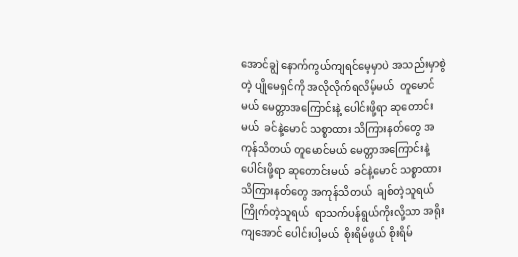အောင်ချွဲ နောက်ကွယ်ကျရင်မေ့မှာပဲ အသည်းမှာစွဲတဲ့ ပျိုမေရှင်ကို အလိုလိုက်ရလိမ့်မယ်  တူမောင်မယ် မေတ္တာအကြောင်းနဲ့ ပေါင်းဖို့ရာ ဆုတောင်းမယ်  ခင်နဲ့မောင် သစ္စာထား သိကြားနတ်တွေ အကုန်သိတယ် တူမောင်မယ် မေတ္တာအကြောင်းနဲ့ ပေါင်းဖို့ရာ ဆုတောင်းမယ်  ခင်နဲ့မောင် သစ္စာထား သိကြားနတ်တွေ အကုန်သိတယ်  ချစ်တဲ့သူရယ်  ကြိုက်တဲ့သူရယ်  ရာသက်ပန်ရွယ်ကိုးလို့သာ အရိုးကျအောင် ပေါင်းပါ့မယ်  စိုးရိမ်ဖွယ် စိုးရိမ်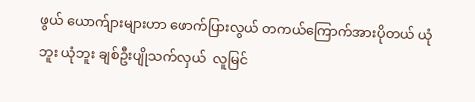ဖွယ် ယောက်ျားများဟာ ဖောက်ပြားလွယ် တကယ်ကြောက်အားပိုတယ် ယုံဘူး ယုံဘူး ချစ်ဦးပျိုသက်လှယ်  လူမြင်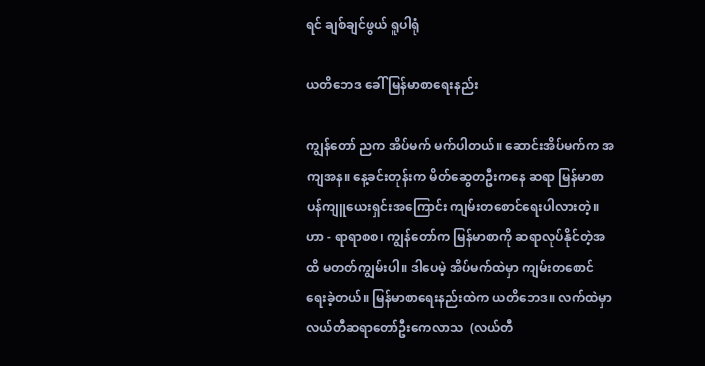ရင် ချစ်ချင်ဖွယ် ရူပါရုံ

ယတိဘေဒ ခေါ် မြန်မာစာရေးနည်း

ကျွန်တော် ညက အိပ်မက် မက်ပါတယ်။ ဆောင်းအိပ်မက်က အကျအန။ နေ့ခင်းတုန်းက မိတ်ဆွေတဦးကနေ ဆရာ မြန်မာစာ ပန်ကျူယေးရှင်းအကြောင်း ကျမ်းတစောင်ရေးပါလားတဲ့။ ဟာ - ရာရာစစ၊ ကျွန်တော်က မြန်မာစာကို ဆရာလုပ်နိုင်တဲ့အထိ မတတ်ကျွမ်းပါ။ ဒါပေမဲ့ အိပ်မက်ထဲမှာ ကျမ်းတစောင် ရေးခဲ့တယ်။ မြန်မာစာရေးနည်းထဲက ယတိဘေဒ။ လက်ထဲမှာ လယ်တီဆရာတော်ဦးကေလာသ  (လယ်တီ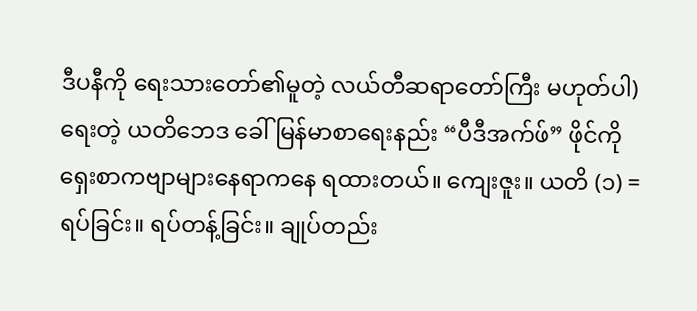ဒီပနီကို ရေးသားတော်၏မူတဲ့ လယ်တီဆရာတော်ကြီး မဟုတ်ပါ) ရေးတဲ့ ယတိဘေဒ ခေါ် မြန်မာစာရေးနည်း “ပီဒီအက်ဖ်” ဖိုင်ကို ရှေးစာကဗျာများနေရာကနေ ရထားတယ်။ ကျေးဇူး။ ယတိ (၁) = ရပ်ခြင်း။ ရပ်တန့်ခြင်း။ ချုပ်တည်း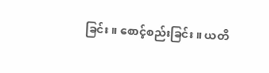ခြင်း။ စောင့်စည်းခြင်း။ ယတိ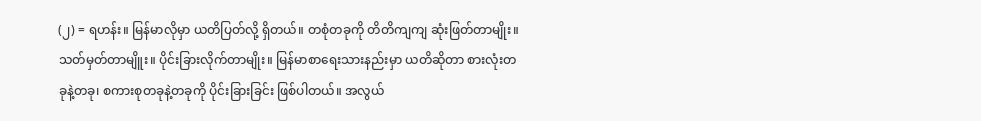(၂) = ရဟန်း။ မြန်မာလိုမှာ ယတိပြတ်လို့ ရှိတယ်။ တစုံတခုကို တိတိကျကျ ဆုံးဖြတ်တာမျိုး။ သတ်မှတ်တာမျိူး။ ပိုင်းခြားလိုက်တာမျိုး။ မြန်မာစာရေးသားနည်းမှာ ယတိဆိုတာ စားလုံးတခုနဲ့တခု၊ စကားစုတခုနဲ့တခုကို ပိုင်းခြားခြင်း ဖြစ်ပါတယ်။ အလွယ်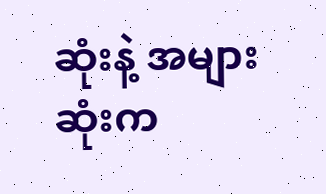ဆုံးနဲ့ အများဆုံးက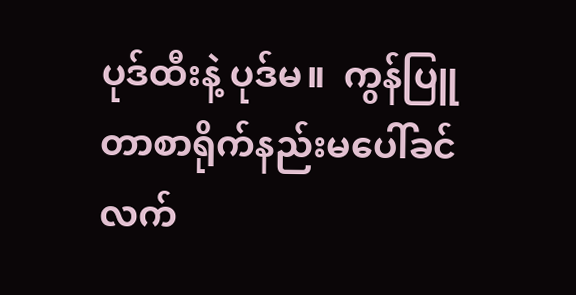ပုဒ်ထီးနဲ့ ပုဒ်မ။  ကွန်ပြူတာစာရိုက်နည်းမပေါ်ခင် လက်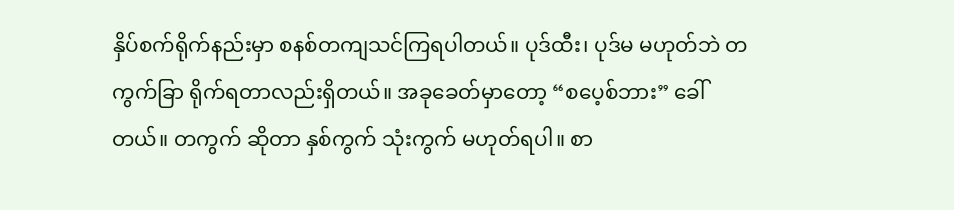နှိပ်စက်ရိုက်နည်းမှာ စနစ်တကျသင်ကြရပါတယ်။ ပုဒ်ထီး၊ ပုဒ်မ မဟုတ်ဘဲ တကွက်ခြာ ရိုက်ရတာလည်းရှိတယ်။ အခုခေတ်မှာတော့ “စပေ့စ်ဘား” ခေါ်တယ်။ တကွက် ဆိုတာ နှစ်ကွက် သုံးကွက် မဟုတ်ရပါ။ စာ